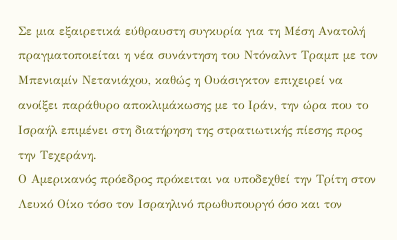Σε μια εξαιρετικά εύθραυστη συγκυρία για τη Μέση Ανατολή πραγματοποιείται η νέα συνάντηση του Ντόναλντ Τραμπ με τον Μπενιαμίν Νετανιάχου, καθώς η Ουάσιγκτον επιχειρεί να ανοίξει παράθυρο αποκλιμάκωσης με το Ιράν, την ώρα που το Ισραήλ επιμένει στη διατήρηση της στρατιωτικής πίεσης προς την Τεχεράνη.
Ο Αμερικανός πρόεδρος πρόκειται να υποδεχθεί την Τρίτη στον Λευκό Οίκο τόσο τον Ισραηλινό πρωθυπουργό όσο και τον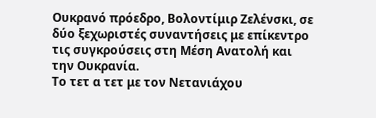Ουκρανό πρόεδρο, Βολοντίμιρ Ζελένσκι, σε δύο ξεχωριστές συναντήσεις με επίκεντρο τις συγκρούσεις στη Μέση Ανατολή και την Ουκρανία.
Το τετ α τετ με τον Νετανιάχου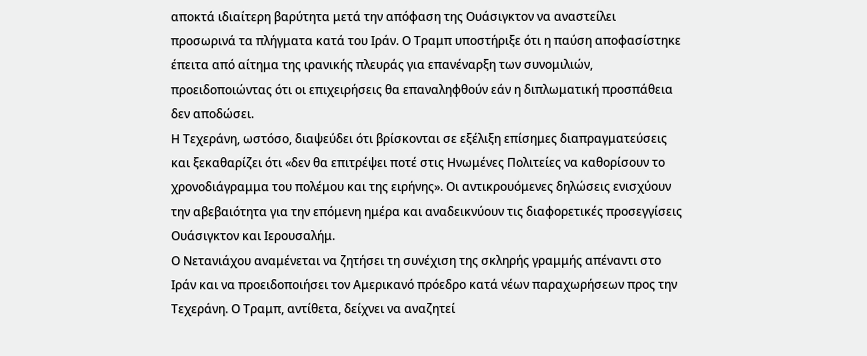αποκτά ιδιαίτερη βαρύτητα μετά την απόφαση της Ουάσιγκτον να αναστείλει προσωρινά τα πλήγματα κατά του Ιράν. Ο Τραμπ υποστήριξε ότι η παύση αποφασίστηκε έπειτα από αίτημα της ιρανικής πλευράς για επανέναρξη των συνομιλιών, προειδοποιώντας ότι οι επιχειρήσεις θα επαναληφθούν εάν η διπλωματική προσπάθεια δεν αποδώσει.
Η Τεχεράνη, ωστόσο, διαψεύδει ότι βρίσκονται σε εξέλιξη επίσημες διαπραγματεύσεις και ξεκαθαρίζει ότι «δεν θα επιτρέψει ποτέ στις Ηνωμένες Πολιτείες να καθορίσουν το χρονοδιάγραμμα του πολέμου και της ειρήνης». Οι αντικρουόμενες δηλώσεις ενισχύουν την αβεβαιότητα για την επόμενη ημέρα και αναδεικνύουν τις διαφορετικές προσεγγίσεις Ουάσιγκτον και Ιερουσαλήμ.
Ο Νετανιάχου αναμένεται να ζητήσει τη συνέχιση της σκληρής γραμμής απέναντι στο Ιράν και να προειδοποιήσει τον Αμερικανό πρόεδρο κατά νέων παραχωρήσεων προς την Τεχεράνη. Ο Τραμπ, αντίθετα, δείχνει να αναζητεί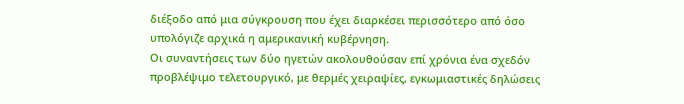διέξοδο από μια σύγκρουση που έχει διαρκέσει περισσότερο από όσο υπολόγιζε αρχικά η αμερικανική κυβέρνηση.
Οι συναντήσεις των δύο ηγετών ακολουθούσαν επί χρόνια ένα σχεδόν προβλέψιμο τελετουργικό, με θερμές χειραψίες, εγκωμιαστικές δηλώσεις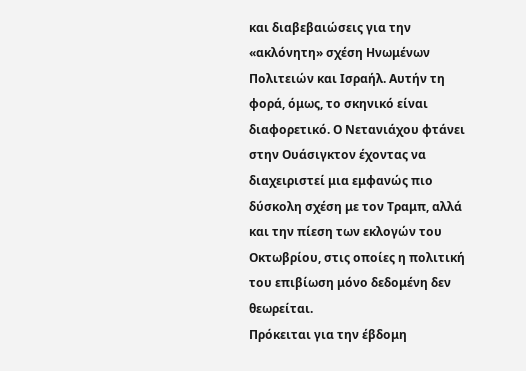και διαβεβαιώσεις για την «ακλόνητη» σχέση Ηνωμένων Πολιτειών και Ισραήλ. Αυτήν τη φορά, όμως, το σκηνικό είναι διαφορετικό. Ο Νετανιάχου φτάνει στην Ουάσιγκτον έχοντας να διαχειριστεί μια εμφανώς πιο δύσκολη σχέση με τον Τραμπ, αλλά και την πίεση των εκλογών του Οκτωβρίου, στις οποίες η πολιτική του επιβίωση μόνο δεδομένη δεν θεωρείται.
Πρόκειται για την έβδομη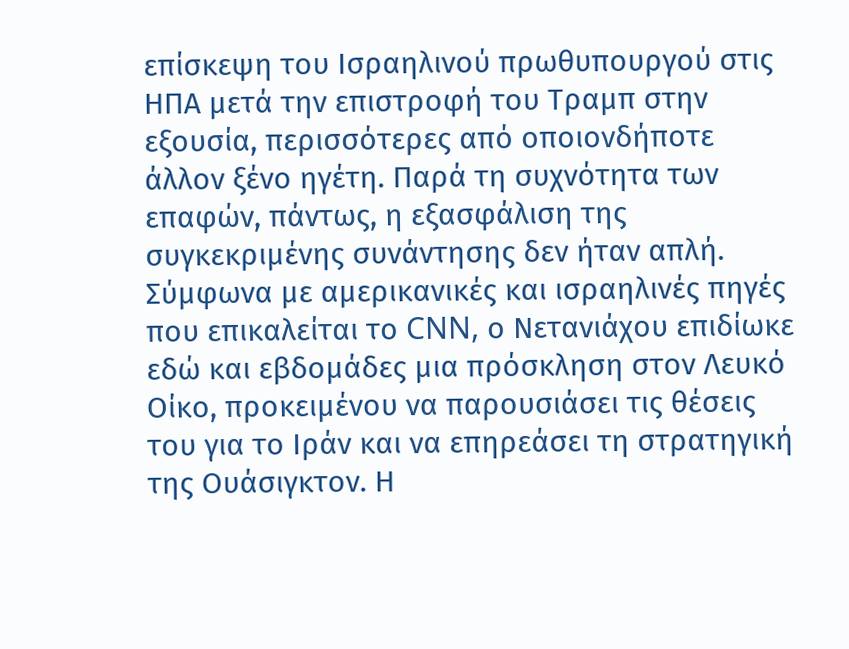επίσκεψη του Ισραηλινού πρωθυπουργού στις ΗΠΑ μετά την επιστροφή του Τραμπ στην εξουσία, περισσότερες από οποιονδήποτε άλλον ξένο ηγέτη. Παρά τη συχνότητα των επαφών, πάντως, η εξασφάλιση της συγκεκριμένης συνάντησης δεν ήταν απλή.
Σύμφωνα με αμερικανικές και ισραηλινές πηγές που επικαλείται το CNN, ο Νετανιάχου επιδίωκε εδώ και εβδομάδες μια πρόσκληση στον Λευκό Οίκο, προκειμένου να παρουσιάσει τις θέσεις του για το Ιράν και να επηρεάσει τη στρατηγική της Ουάσιγκτον. Η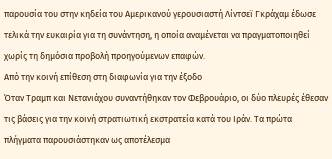παρουσία του στην κηδεία του Αμερικανού γερουσιαστή Λίντσεϊ Γκράχαμ έδωσε τελικά την ευκαιρία για τη συνάντηση, η οποία αναμένεται να πραγματοποιηθεί χωρίς τη δημόσια προβολή προηγούμενων επαφών.
Από την κοινή επίθεση στη διαφωνία για την έξοδο
Όταν Τραμπ και Νετανιάχου συναντήθηκαν τον Φεβρουάριο, οι δύο πλευρές έθεσαν τις βάσεις για την κοινή στρατιωτική εκστρατεία κατά του Ιράν. Τα πρώτα πλήγματα παρουσιάστηκαν ως αποτέλεσμα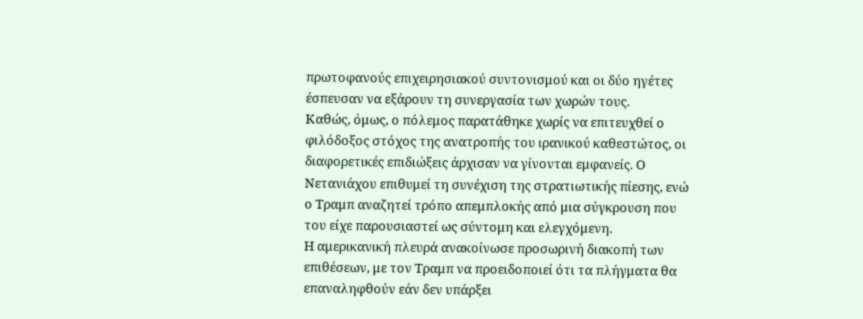πρωτοφανούς επιχειρησιακού συντονισμού και οι δύο ηγέτες έσπευσαν να εξάρουν τη συνεργασία των χωρών τους.
Καθώς, όμως, ο πόλεμος παρατάθηκε χωρίς να επιτευχθεί ο φιλόδοξος στόχος της ανατροπής του ιρανικού καθεστώτος, οι διαφορετικές επιδιώξεις άρχισαν να γίνονται εμφανείς. Ο Νετανιάχου επιθυμεί τη συνέχιση της στρατιωτικής πίεσης, ενώ ο Τραμπ αναζητεί τρόπο απεμπλοκής από μια σύγκρουση που του είχε παρουσιαστεί ως σύντομη και ελεγχόμενη.
Η αμερικανική πλευρά ανακοίνωσε προσωρινή διακοπή των επιθέσεων, με τον Τραμπ να προειδοποιεί ότι τα πλήγματα θα επαναληφθούν εάν δεν υπάρξει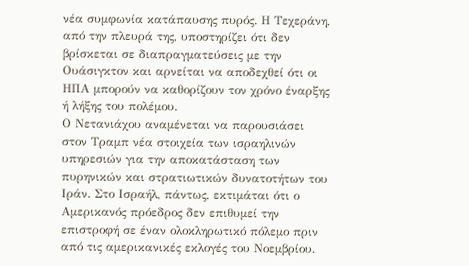νέα συμφωνία κατάπαυσης πυρός. Η Τεχεράνη, από την πλευρά της, υποστηρίζει ότι δεν βρίσκεται σε διαπραγματεύσεις με την Ουάσιγκτον και αρνείται να αποδεχθεί ότι οι ΗΠΑ μπορούν να καθορίζουν τον χρόνο έναρξης ή λήξης του πολέμου.
Ο Νετανιάχου αναμένεται να παρουσιάσει στον Τραμπ νέα στοιχεία των ισραηλινών υπηρεσιών για την αποκατάσταση των πυρηνικών και στρατιωτικών δυνατοτήτων του Ιράν. Στο Ισραήλ, πάντως, εκτιμάται ότι ο Αμερικανός πρόεδρος δεν επιθυμεί την επιστροφή σε έναν ολοκληρωτικό πόλεμο πριν από τις αμερικανικές εκλογές του Νοεμβρίου.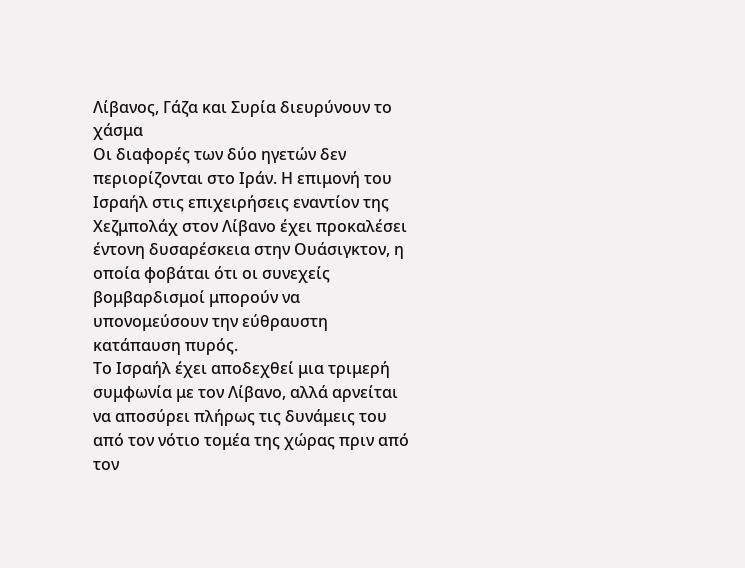Λίβανος, Γάζα και Συρία διευρύνουν το χάσμα
Οι διαφορές των δύο ηγετών δεν περιορίζονται στο Ιράν. Η επιμονή του Ισραήλ στις επιχειρήσεις εναντίον της Χεζμπολάχ στον Λίβανο έχει προκαλέσει έντονη δυσαρέσκεια στην Ουάσιγκτον, η οποία φοβάται ότι οι συνεχείς βομβαρδισμοί μπορούν να υπονομεύσουν την εύθραυστη κατάπαυση πυρός.
Το Ισραήλ έχει αποδεχθεί μια τριμερή συμφωνία με τον Λίβανο, αλλά αρνείται να αποσύρει πλήρως τις δυνάμεις του από τον νότιο τομέα της χώρας πριν από τον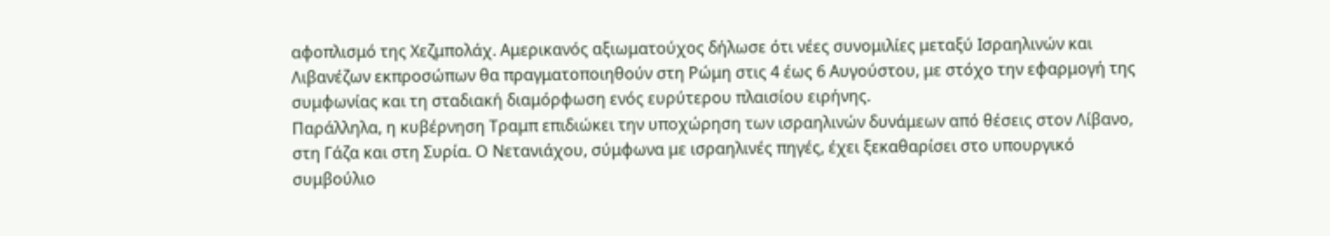αφοπλισμό της Χεζμπολάχ. Αμερικανός αξιωματούχος δήλωσε ότι νέες συνομιλίες μεταξύ Ισραηλινών και Λιβανέζων εκπροσώπων θα πραγματοποιηθούν στη Ρώμη στις 4 έως 6 Αυγούστου, με στόχο την εφαρμογή της συμφωνίας και τη σταδιακή διαμόρφωση ενός ευρύτερου πλαισίου ειρήνης.
Παράλληλα, η κυβέρνηση Τραμπ επιδιώκει την υποχώρηση των ισραηλινών δυνάμεων από θέσεις στον Λίβανο, στη Γάζα και στη Συρία. Ο Νετανιάχου, σύμφωνα με ισραηλινές πηγές, έχει ξεκαθαρίσει στο υπουργικό συμβούλιο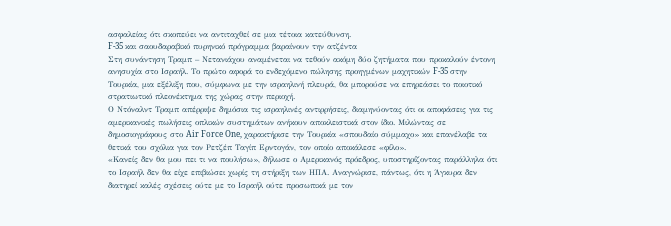ασφαλείας ότι σκοπεύει να αντιταχθεί σε μια τέτοια κατεύθυνση.
F-35 και σαουδαραβικό πυρηνικό πρόγραμμα βαραίνουν την ατζέντα
Στη συνάντηση Τραμπ – Νετανιάχου αναμένεται να τεθούν ακόμη δύο ζητήματα που προκαλούν έντονη ανησυχία στο Ισραήλ. Το πρώτο αφορά το ενδεχόμενο πώλησης προηγμένων μαχητικών F-35 στην Τουρκία, μια εξέλιξη που, σύμφωνα με την ισραηλινή πλευρά, θα μπορούσε να επηρεάσει το ποιοτικό στρατιωτικό πλεονέκτημα της χώρας στην περιοχή.
Ο Ντόναλντ Τραμπ απέρριψε δημόσια τις ισραηλινές αντιρρήσεις, διαμηνύοντας ότι οι αποφάσεις για τις αμερικανικές πωλήσεις οπλικών συστημάτων ανήκουν αποκλειστικά στον ίδιο. Μιλώντας σε δημοσιογράφους στο Air Force One, χαρακτήρισε την Τουρκία «σπουδαίο σύμμαχο» και επανέλαβε τα θετικά του σχόλια για τον Ρετζέπ Ταγίπ Ερντογάν, τον οποίο αποκάλεσε «φίλο».
«Κανείς δεν θα μου πει τι να πουλήσω», δήλωσε ο Αμερικανός πρόεδρος, υποστηρίζοντας παράλληλα ότι το Ισραήλ δεν θα είχε επιβιώσει χωρίς τη στήριξη των ΗΠΑ. Αναγνώρισε, πάντως, ότι η Άγκυρα δεν διατηρεί καλές σχέσεις ούτε με το Ισραήλ ούτε προσωπικά με τον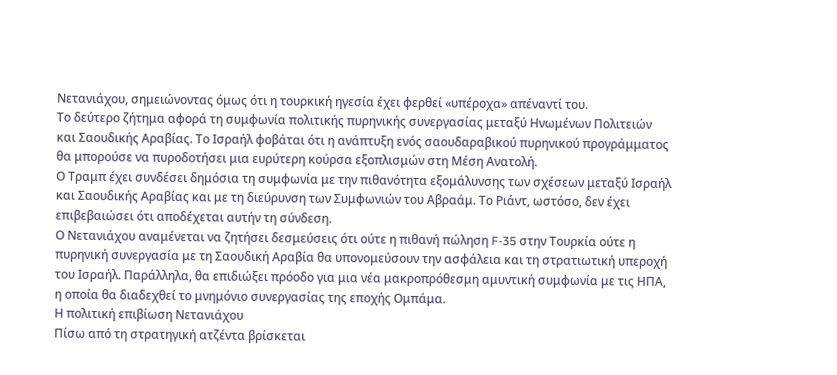Νετανιάχου, σημειώνοντας όμως ότι η τουρκική ηγεσία έχει φερθεί «υπέροχα» απέναντί του.
Το δεύτερο ζήτημα αφορά τη συμφωνία πολιτικής πυρηνικής συνεργασίας μεταξύ Ηνωμένων Πολιτειών και Σαουδικής Αραβίας. Το Ισραήλ φοβάται ότι η ανάπτυξη ενός σαουδαραβικού πυρηνικού προγράμματος θα μπορούσε να πυροδοτήσει μια ευρύτερη κούρσα εξοπλισμών στη Μέση Ανατολή.
Ο Τραμπ έχει συνδέσει δημόσια τη συμφωνία με την πιθανότητα εξομάλυνσης των σχέσεων μεταξύ Ισραήλ και Σαουδικής Αραβίας και με τη διεύρυνση των Συμφωνιών του Αβραάμ. Το Ριάντ, ωστόσο, δεν έχει επιβεβαιώσει ότι αποδέχεται αυτήν τη σύνδεση.
Ο Νετανιάχου αναμένεται να ζητήσει δεσμεύσεις ότι ούτε η πιθανή πώληση F-35 στην Τουρκία ούτε η πυρηνική συνεργασία με τη Σαουδική Αραβία θα υπονομεύσουν την ασφάλεια και τη στρατιωτική υπεροχή του Ισραήλ. Παράλληλα, θα επιδιώξει πρόοδο για μια νέα μακροπρόθεσμη αμυντική συμφωνία με τις ΗΠΑ, η οποία θα διαδεχθεί το μνημόνιο συνεργασίας της εποχής Ομπάμα.
Η πολιτική επιβίωση Νετανιάχου
Πίσω από τη στρατηγική ατζέντα βρίσκεται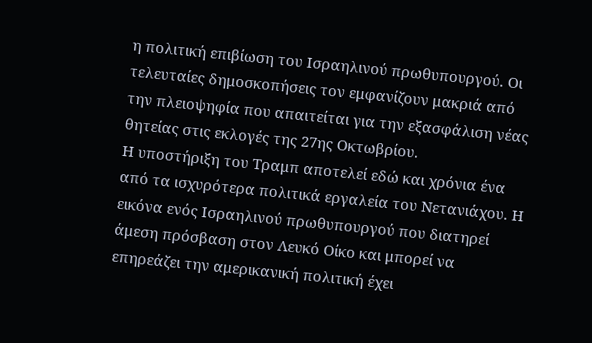η πολιτική επιβίωση του Ισραηλινού πρωθυπουργού. Οι τελευταίες δημοσκοπήσεις τον εμφανίζουν μακριά από την πλειοψηφία που απαιτείται για την εξασφάλιση νέας θητείας στις εκλογές της 27ης Οκτωβρίου.
Η υποστήριξη του Τραμπ αποτελεί εδώ και χρόνια ένα από τα ισχυρότερα πολιτικά εργαλεία του Νετανιάχου. Η εικόνα ενός Ισραηλινού πρωθυπουργού που διατηρεί άμεση πρόσβαση στον Λευκό Οίκο και μπορεί να επηρεάζει την αμερικανική πολιτική έχει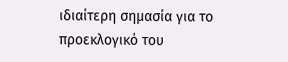ιδιαίτερη σημασία για το προεκλογικό του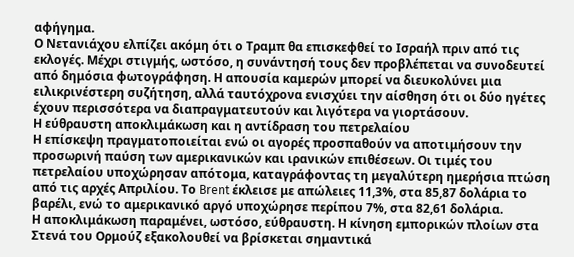αφήγημα.
Ο Νετανιάχου ελπίζει ακόμη ότι ο Τραμπ θα επισκεφθεί το Ισραήλ πριν από τις εκλογές. Μέχρι στιγμής, ωστόσο, η συνάντησή τους δεν προβλέπεται να συνοδευτεί από δημόσια φωτογράφηση. Η απουσία καμερών μπορεί να διευκολύνει μια ειλικρινέστερη συζήτηση, αλλά ταυτόχρονα ενισχύει την αίσθηση ότι οι δύο ηγέτες έχουν περισσότερα να διαπραγματευτούν και λιγότερα να γιορτάσουν.
Η εύθραυστη αποκλιμάκωση και η αντίδραση του πετρελαίου
Η επίσκεψη πραγματοποιείται ενώ οι αγορές προσπαθούν να αποτιμήσουν την προσωρινή παύση των αμερικανικών και ιρανικών επιθέσεων. Οι τιμές του πετρελαίου υποχώρησαν απότομα, καταγράφοντας τη μεγαλύτερη ημερήσια πτώση από τις αρχές Απριλίου. Το Brent έκλεισε με απώλειες 11,3%, στα 85,87 δολάρια το βαρέλι, ενώ το αμερικανικό αργό υποχώρησε περίπου 7%, στα 82,61 δολάρια.
Η αποκλιμάκωση παραμένει, ωστόσο, εύθραυστη. Η κίνηση εμπορικών πλοίων στα Στενά του Ορμούζ εξακολουθεί να βρίσκεται σημαντικά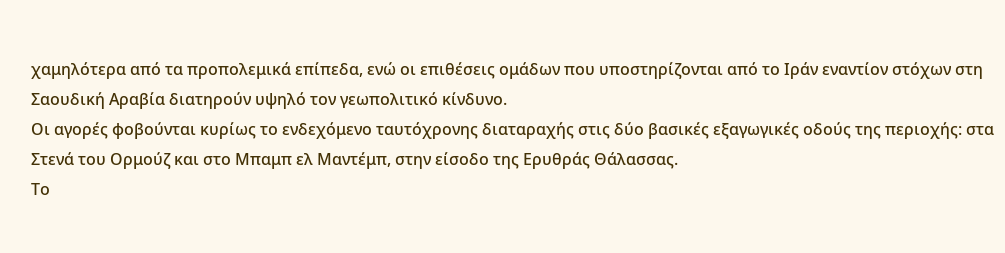χαμηλότερα από τα προπολεμικά επίπεδα, ενώ οι επιθέσεις ομάδων που υποστηρίζονται από το Ιράν εναντίον στόχων στη Σαουδική Αραβία διατηρούν υψηλό τον γεωπολιτικό κίνδυνο.
Οι αγορές φοβούνται κυρίως το ενδεχόμενο ταυτόχρονης διαταραχής στις δύο βασικές εξαγωγικές οδούς της περιοχής: στα Στενά του Ορμούζ και στο Μπαμπ ελ Μαντέμπ, στην είσοδο της Ερυθράς Θάλασσας.
Το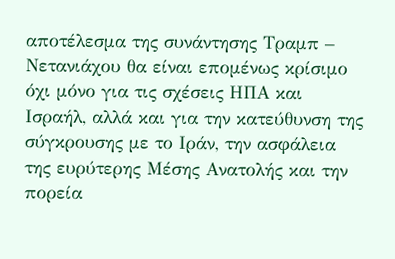αποτέλεσμα της συνάντησης Τραμπ – Νετανιάχου θα είναι επομένως κρίσιμο όχι μόνο για τις σχέσεις ΗΠΑ και Ισραήλ, αλλά και για την κατεύθυνση της σύγκρουσης με το Ιράν, την ασφάλεια της ευρύτερης Μέσης Ανατολής και την πορεία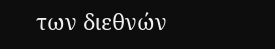των διεθνών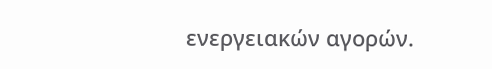ενεργειακών αγορών.